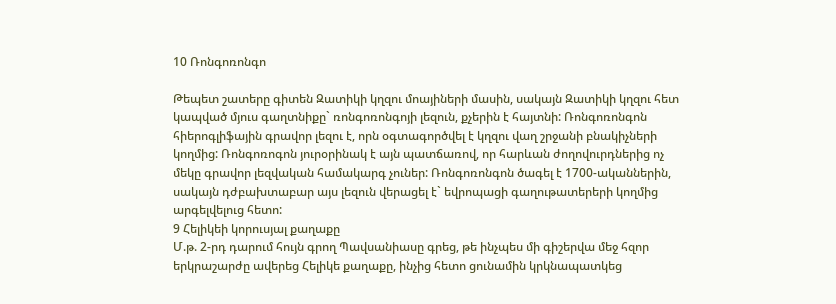10 Ռոնգոռոնգո

Թեպետ շատերը գիտեն Զատիկի կղզու մոայիների մասին, սակայն Զատիկի կղզու հետ կապված մյուս գաղտնիքը` ռոնգոռոնգոյի լեզուն, քչերին է հայտնի: Ռոնգոռոնգոն հիերոգլիֆային գրավոր լեզու է, որն օգտագործվել է կղզու վաղ շրջանի բնակիչների կողմից: Ռոնգոռոգոն յուրօրինակ է այն պատճառով, որ հարևան ժողովուրդներից ոչ մեկը գրավոր լեզվական համակարգ չուներ: Ռոնգոռոնգոն ծագել է 1700-ականներին, սակայն դժբախտաբար այս լեզուն վերացել է` եվրոպացի գաղութատերերի կողմից արգելվելուց հետո:
9 Հելիկեի կորուսյալ քաղաքը
Մ.թ. 2-րդ դարում հույն գրող Պավսանիասը գրեց, թե ինչպես մի գիշերվա մեջ հզոր երկրաշարժը ավերեց Հելիկե քաղաքը, ինչից հետո ցունամին կրկնապատկեց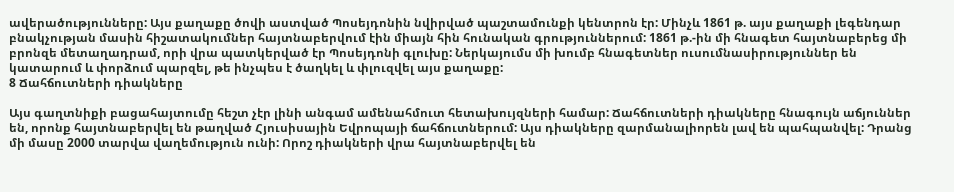ավերածությունները: Այս քաղաքը ծովի աստված Պոսեյդոնին նվիրված պաշտամունքի կենտրոն էր: Մինչև 1861 թ. այս քաղաքի լեգենդար բնակչության մասին հիշատակումներ հայտնաբերվում էին միայն հին հունական գրություններում: 1861 թ.-ին մի հնագետ հայտնաբերեց մի բրոնզե մետաղադրամ, որի վրա պատկերված էր Պոսեյդոնի գլուխը: Ներկայումս մի խումբ հնագետներ ուսումնասիրություններ են կատարում և փորձում պարզել, թե ինչպես է ծաղկել և փլուզվել այս քաղաքը:
8 Ճահճուտների դիակները

Այս գաղտնիքի բացահայտումը հեշտ չէր լինի անգամ ամենահմուտ հետախույզների համար: Ճահճուտների դիակները հնագույն աճյուններ են, որոնք հայտնաբերվել են թաղված Հյուսիսային Եվրոպայի ճահճուտներում: Այս դիակները զարմանալիորեն լավ են պահպանվել: Դրանց մի մասը 2000 տարվա վաղեմություն ունի: Որոշ դիակների վրա հայտնաբերվել են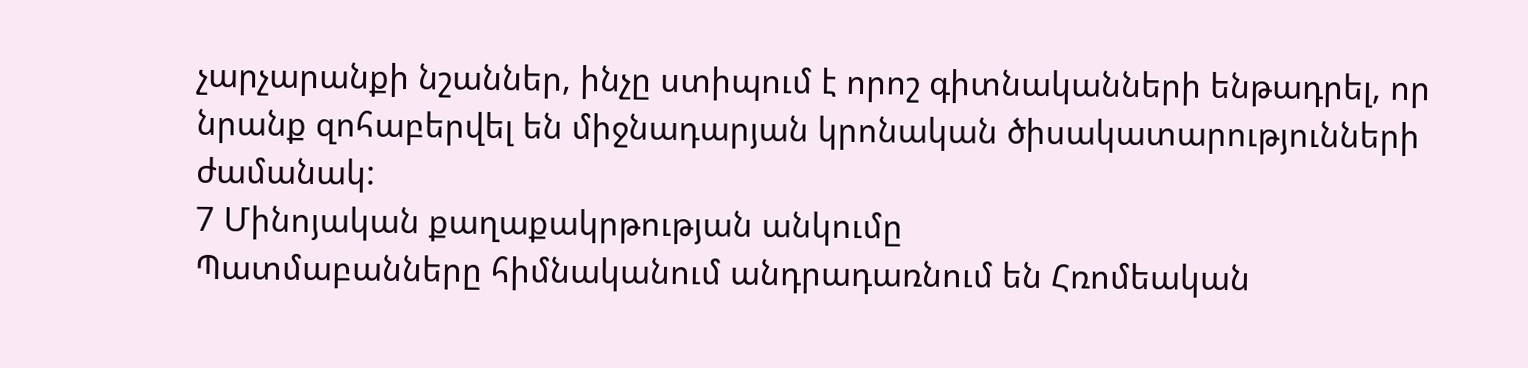չարչարանքի նշաններ, ինչը ստիպում է որոշ գիտնականների ենթադրել, որ նրանք զոհաբերվել են միջնադարյան կրոնական ծիսակատարությունների ժամանակ:
7 Մինոյական քաղաքակրթության անկումը
Պատմաբանները հիմնականում անդրադառնում են Հռոմեական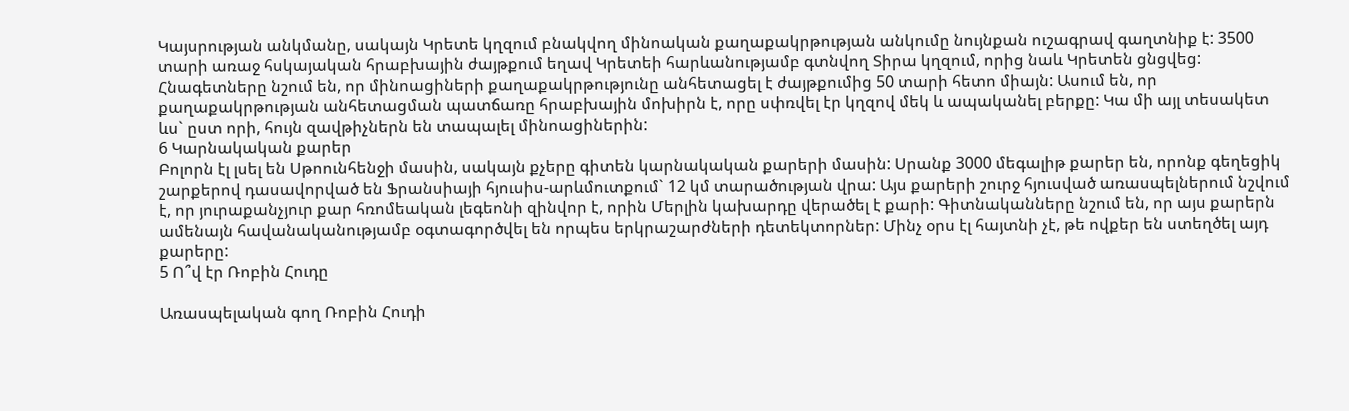Կայսրության անկմանը, սակայն Կրետե կղզում բնակվող մինոական քաղաքակրթության անկումը նույնքան ուշագրավ գաղտնիք է: 3500 տարի առաջ հսկայական հրաբխային ժայթքում եղավ Կրետեի հարևանությամբ գտնվող Տիրա կղզում, որից նաև Կրետեն ցնցվեց: Հնագետները նշում են, որ մինոացիների քաղաքակրթությունը անհետացել է ժայթքումից 50 տարի հետո միայն: Ասում են, որ քաղաքակրթության անհետացման պատճառը հրաբխային մոխիրն է, որը սփռվել էր կղզով մեկ և ապականել բերքը: Կա մի այլ տեսակետ ևս` ըստ որի, հույն զավթիչներն են տապալել մինոացիներին:
6 Կարնակական քարեր
Բոլորն էլ լսել են Սթոունհենջի մասին, սակայն քչերը գիտեն կարնակական քարերի մասին: Սրանք 3000 մեգալիթ քարեր են, որոնք գեղեցիկ շարքերով դասավորված են Ֆրանսիայի հյուսիս-արևմուտքում` 12 կմ տարածության վրա: Այս քարերի շուրջ հյուսված առասպելներում նշվում է, որ յուրաքանչյուր քար հռոմեական լեգեոնի զինվոր է, որին Մերլին կախարդը վերածել է քարի: Գիտնականները նշում են, որ այս քարերն ամենայն հավանականությամբ օգտագործվել են որպես երկրաշարժների դետեկտորներ: Մինչ օրս էլ հայտնի չէ, թե ովքեր են ստեղծել այդ քարերը:
5 Ո՞վ էր Ռոբին Հուդը

Առասպելական գող Ռոբին Հուդի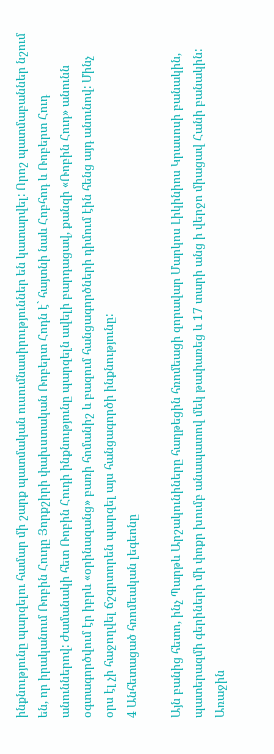ինքնությունը պարզելու համար մի շարք պատմական ուսումնասիրություններ են կատարվել: Որոշ պատմաբաններ նշում են, որ իրականում Ռոբին Հուդը Յորքշիրի փախստական Ռոբերտ Հոդն է` հայտնի նաև Հոբհոդ և Ռոբերտ Հուդ անուններով: Ժամանակի հետ Ռոբին Հուդի ինքնությունը պարզելն ավելի բարդացավ, քանզի «Ռոբին Հուդ» անունն օգտագործվում էր իբրև «օրինազանց» բառի հոմանիշ և բազում հանցագործների դիմում էին հենց այդ անունով: Մինչ օրս էլ չի հաջողվել ճշգրտորեն պարզել այս հանցագործի ինքնությունը:
4 Անհետացած հռոմեական լեգեոնը

Այն բանից հետո, ինչ Պարթև Արշակունիները հաղթեցին հռոմեացի զորավար Մարկոս Լիկինիոս Կրասոսի բանակին, պատերազմի գերիների մի փոքր խումբ անապատով մեկ թափառեց և 17 տարի անց ի վերջո միացավ Հանի բանակին: Առաջին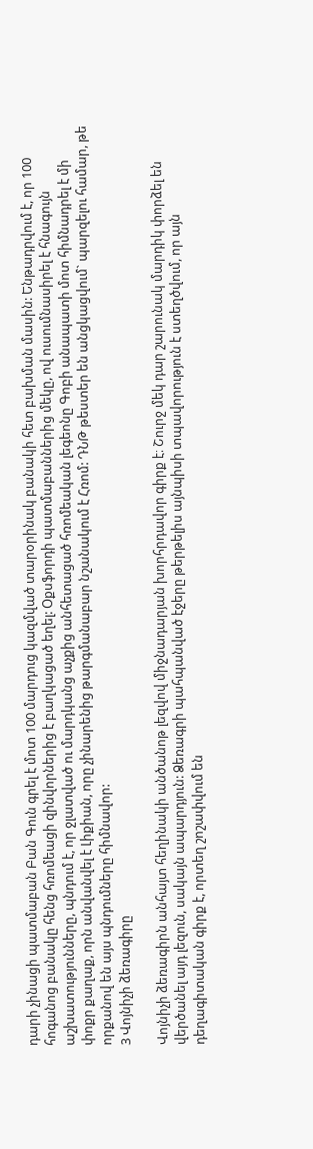դարի չինացի պատմաբան Բան Գուն գրել է մոտ 100 մարդուց կազմված տարօրինակ բանակի հետ բախման մասին: Ենթադրվում է, որ 100 հոգանոց բանակը հենց հռոմեացի զինվորներից է բաղկացած եղել: Օքսֆորդի պատմաբաններից մեկը, ով ուսումնասիրել է հնագույն աշխատությունները, պնդում է, որ ջլատված ու մարդկանց աչքից անհետացած հռոմեական լեգեոնը Գոբի անապատի մոտ հիմնադրել է մի փոքր քաղաք, որն անվանվել է Լիքիան, որը չինարենից թարգմանաբար նշանակում է Հռոմ: ԴՆԹ թեստեր են անցկացվում` պարզելու համար, թե որքանով են այս պնդումները հիմնավոր:
3 Վոյնիչի ձեռագիրը

Վոյնիչի ձեռագիրն անհայտ հեղինակի անծանոթ լեզվով միջնադարյան խորհրդավոր գիրք է։ Շուրջ մեկ դար շարունակ մարդիկ փորձել են վերծանել այդ լեզուն, սակայն ապարդյուն: Ձեռագրի պահպանված էջերը թերթելիս այնպիսի տպավորություն է ստեղծվում, որ այն դեղագիտական գիրք է, որտեղ շոշափվում են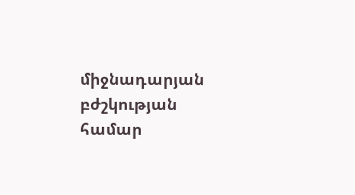միջնադարյան բժշկության համար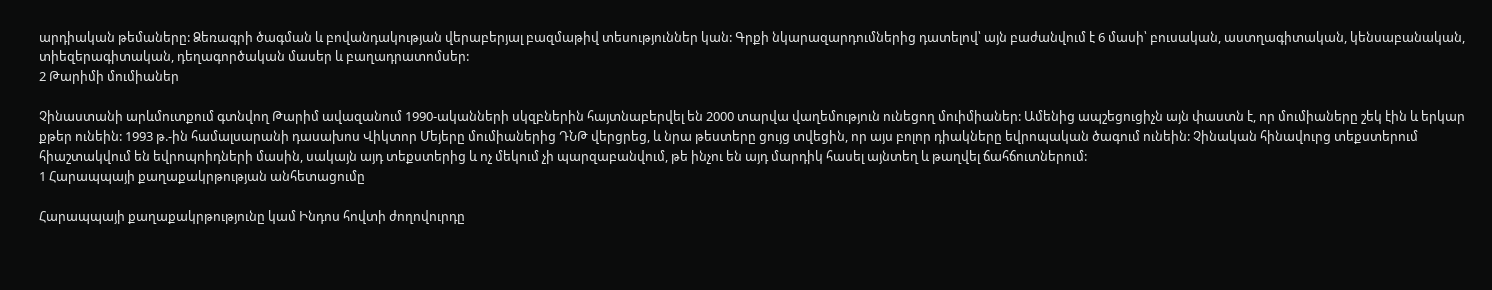արդիական թեմաները: Ձեռագրի ծագման և բովանդակության վերաբերյալ բազմաթիվ տեսություններ կան: Գրքի նկարազարդումներից դատելով՝ այն բաժանվում է 6 մասի՝ բուսական, աստղագիտական, կենսաբանական, տիեզերագիտական, դեղագործական մասեր և բաղադրատոմսեր:
2 Թարիմի մումիաներ

Չինաստանի արևմուտքում գտնվող Թարիմ ավազանում 1990-ականների սկզբներին հայտնաբերվել են 2000 տարվա վաղեմություն ունեցող մուիմիաներ: Ամենից ապշեցուցիչն այն փաստն է, որ մումիաները շեկ էին և երկար քթեր ունեին: 1993 թ.-ին համալսարանի դասախոս Վիկտոր Մեյերը մումիաներից ԴՆԹ վերցրեց, և նրա թեստերը ցույց տվեցին, որ այս բոլոր դիակները եվրոպական ծագում ունեին: Չինական հինավուրց տեքստերում հիաշտակվում են եվրոպոիդների մասին, սակայն այդ տեքստերից և ոչ մեկում չի պարզաբանվում, թե ինչու են այդ մարդիկ հասել այնտեղ և թաղվել ճահճուտներում:
1 Հարապպայի քաղաքակրթության անհետացումը

Հարապպայի քաղաքակրթությունը կամ Ինդոս հովտի ժողովուրդը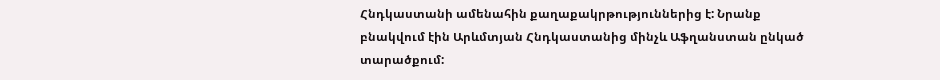Հնդկաստանի ամենահին քաղաքակրթություններից է: Նրանք բնակվում էին Արևմտյան Հնդկաստանից մինչև Աֆղանստան ընկած տարածքում: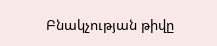Բնակչության թիվը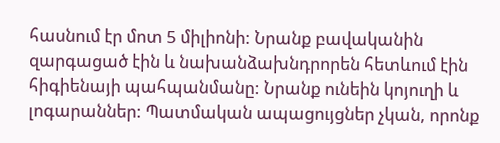հասնում էր մոտ 5 միլիոնի: Նրանք բավականին զարգացած էին և նախանձախնդրորեն հետևում էին հիգիենայի պահպանմանը: Նրանք ունեին կոյուղի և լոգարաններ: Պատմական ապացույցներ չկան, որոնք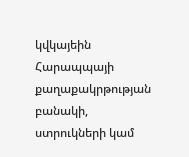կվկայեին Հարապպայի քաղաքակրթության բանակի, ստրուկների կամ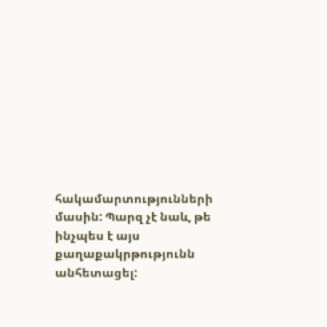հակամարտությունների մասին: Պարզ չէ նաև, թե ինչպես է այս քաղաքակրթությունն անհետացել: